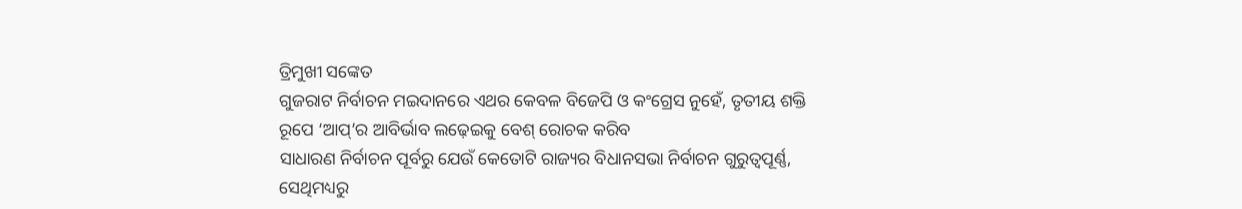ତ୍ରିମୁଖୀ ସଙ୍କେତ
ଗୁଜରାଟ ନିର୍ବାଚନ ମଇଦାନରେ ଏଥର କେବଳ ବିଜେପି ଓ କଂଗ୍ରେସ ନୁହେଁ, ତୃତୀୟ ଶକ୍ତି ରୂପେ ‘ଆପ୍’ର ଆବିର୍ଭାବ ଲଢ଼େଇକୁ ବେଶ୍ ରୋଚକ କରିବ
ସାଧାରଣ ନିର୍ବାଚନ ପୂର୍ବରୁ ଯେଉଁ କେତୋଟି ରାଜ୍ୟର ବିଧାନସଭା ନିର୍ବାଚନ ଗୁରୁତ୍ବପୂର୍ଣ୍ଣ, ସେଥିମଧ୍ୟରୁ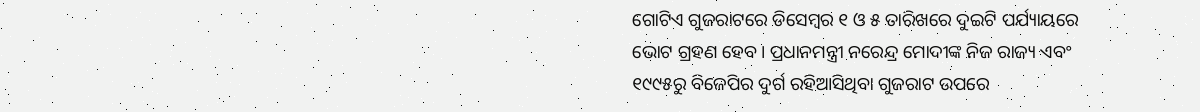ଗୋଟିଏ ଗୁଜରାଟରେ ଡିସେମ୍ବର ୧ ଓ ୫ ତାରିଖରେ ଦୁଇଟି ପର୍ଯ୍ୟାୟରେ ଭୋଟ ଗ୍ରହଣ ହେବ। ପ୍ରଧାନମନ୍ତ୍ରୀ ନରେନ୍ଦ୍ର ମୋଦୀଙ୍କ ନିଜ ରାଜ୍ୟ ଏବଂ ୧୯୯୫ରୁ ବିଜେପିର ଦୁର୍ଗ ରହିଆସିଥିବା ଗୁଜରାଟ ଉପରେ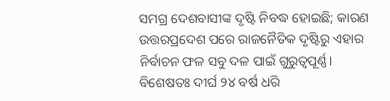ସମଗ୍ର ଦେଶବାସୀଙ୍କ ଦୃଷ୍ଟି ନିବଦ୍ଧ ହୋଇଛି; କାରଣ ଉତ୍ତରପ୍ରଦେଶ ପରେ ରାଜନୈତିକ ଦୃଷ୍ଟିରୁ ଏହାର ନିର୍ବାଚନ ଫଳ ସବୁ ଦଳ ପାଇଁ ଗୁରୁତ୍ବପୂର୍ଣ୍ଣ। ବିଶେଷତଃ ଦୀର୍ଘ ୨୪ ବର୍ଷ ଧରି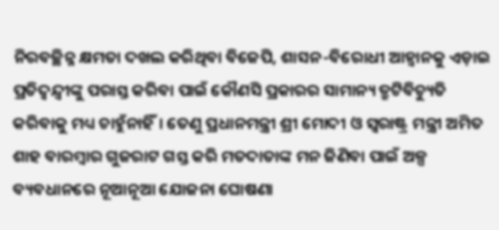ନିରବଚ୍ଛିନ୍ନ କ୍ଷମତା ଦଖଲ କରିଥିବା ବିଜେପି, ଶାସନ-ବିରୋଧୀ ଆହ୍ବାନକୁ ଏଡ଼ାଇ ପ୍ରତିଦ୍ବନ୍ଦ୍ବୀଙ୍କୁ ପରାସ୍ତ କରିବା ପାଇଁ କୌଣସି ପ୍ରକାରର ସାମାନ୍ୟ ତ୍ରୁଟିବିଚ୍ୟୁତି କରିବାକୁ ମଧ୍ୟ ଚାହୁଁନାହିଁ। ତେଣୁ ପ୍ରଧାନମନ୍ତ୍ରୀ ଶ୍ରୀ ମୋଦୀ ଓ ସ୍ବରାଷ୍ଟ୍ର ମନ୍ତ୍ରୀ ଅମିତ ଶାହ ବାରମ୍ବାର ଗୁଜରାଟ ଗସ୍ତ କରି ମତଦାତାଙ୍କ ମନ ଜିଣିବା ପାଇଁ ଅଳ୍ପ ବ୍ୟବଧାନରେ ନୂଆନୂଆ ଯୋଜନା ଘୋଷଣା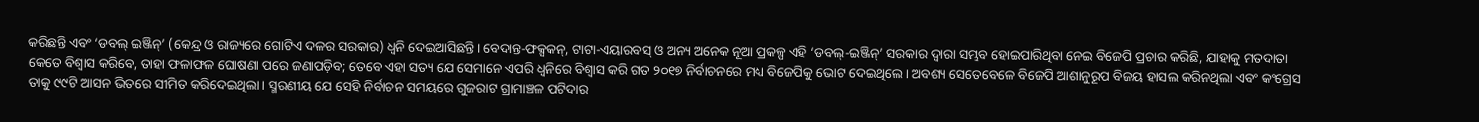କରିଛନ୍ତି ଏବଂ ‘ଡବଲ୍ ଇଞ୍ଜିନ୍’ (କେନ୍ଦ୍ର ଓ ରାଜ୍ୟରେ ଗୋଟିଏ ଦଳର ସରକାର) ଧ୍ବନି ଦେଇଆସିଛନ୍ତି। ବେଦାନ୍ତ-ଫକ୍ସକନ୍, ଟାଟା-ଏୟାରବସ୍ ଓ ଅନ୍ୟ ଅନେକ ନୂଆ ପ୍ରକଳ୍ପ ଏହି ‘ଡବଲ୍-ଇଞ୍ଜିନ୍’ ସରକାର ଦ୍ବାରା ସମ୍ଭବ ହୋଇପାରିଥିବା ନେଇ ବିଜେପି ପ୍ରଚାର କରିଛି, ଯାହାକୁ ମତଦାତା କେତେ ବିଶ୍ବାସ କରିବେ, ତାହା ଫଳାଫଳ ଘୋଷଣା ପରେ ଜଣାପଡ଼ିବ; ତେବେ ଏହା ସତ୍ୟ ଯେ ସେମାନେ ଏପରି ଧ୍ବନିରେ ବିଶ୍ବାସ କରି ଗତ ୨୦୧୭ ନିର୍ବାଚନରେ ମଧ୍ୟ ବିଜେପିକୁ ଭୋଟ ଦେଇଥିଲେ। ଅବଶ୍ୟ ସେତେବେଳେ ବିଜେପି ଆଶାନୁରୂପ ବିଜୟ ହାସଲ କରିନଥିଲା ଏବଂ କଂଗ୍ରେସ ତାକୁ ୯୯ଟି ଆସନ ଭିତରେ ସୀମିତ କରିଦେଇଥିଲା। ସ୍ମରଣୀୟ ଯେ ସେହି ନିର୍ବାଚନ ସମୟରେ ଗୁଜରାଟ ଗ୍ରାମାଞ୍ଚଳ ପଟିଦାର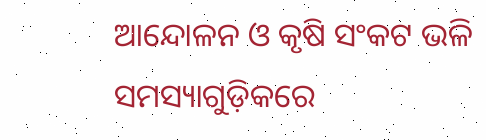ଆନ୍ଦୋଳନ ଓ କୃଷି ସଂକଟ ଭଳି ସମସ୍ୟାଗୁଡ଼ିକରେ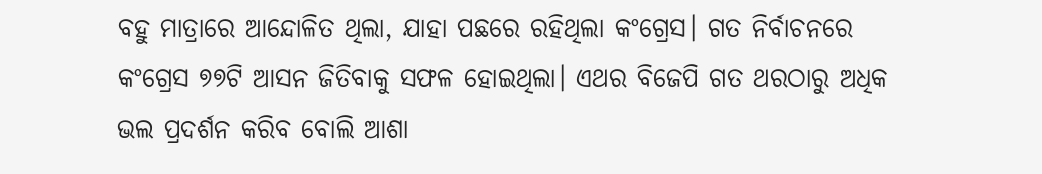ବହୁ ମାତ୍ରାରେ ଆନ୍ଦୋଳିତ ଥିଲା, ଯାହା ପଛରେ ରହିଥିଲା କଂଗ୍ରେସ। ଗତ ନିର୍ବାଚନରେ କଂଗ୍ରେସ ୭୭ଟି ଆସନ ଜିତିବାକୁ ସଫଳ ହୋଇଥିଲା। ଏଥର ବିଜେପି ଗତ ଥରଠାରୁ ଅଧିକ ଭଲ ପ୍ରଦର୍ଶନ କରିବ ବୋଲି ଆଶା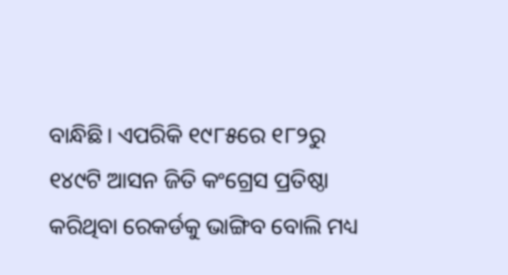ବାନ୍ଧିଛି। ଏପରିକି ୧୯୮୫ରେ ୧୮୨ରୁ ୧୪୯ଟି ଆସନ ଜିତି କଂଗ୍ରେସ ପ୍ରତିଷ୍ଠା କରିଥିବା ରେକର୍ଡକୁ ଭାଙ୍ଗିବ ବୋଲି ମଧ୍ୟ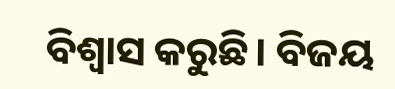ବିଶ୍ବାସ କରୁଛି। ବିଜୟ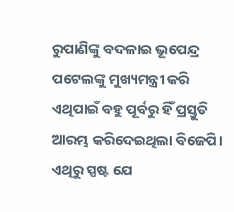ରୁପାଣିଙ୍କୁ ବଦଳାଇ ଭୂପେନ୍ଦ୍ର ପଟେଲଙ୍କୁ ମୁଖ୍ୟମନ୍ତ୍ରୀ କରି ଏଥିପାଇଁ ବହୁ ପୂର୍ବରୁ ହିଁ ପ୍ରସ୍ତୁତି ଆରମ୍ଭ କରିଦେଇଥିଲା ବିଜେପି। ଏଥିରୁ ସ୍ପଷ୍ଟ ଯେ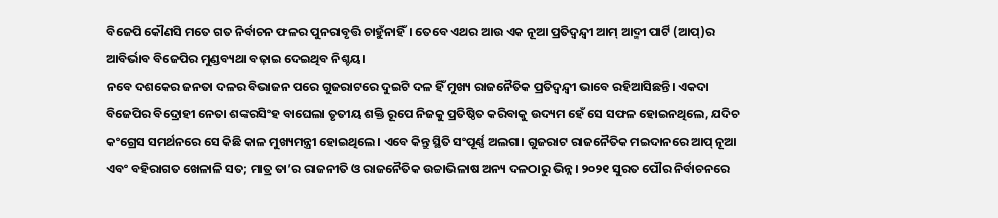ବିଜେପି କୌଣସି ମତେ ଗତ ନିର୍ବାଚନ ଫଳର ପୁନରାବୃତ୍ତି ଚାହୁଁନାହିଁ। ତେବେ ଏଥର ଆଉ ଏକ ନୂଆ ପ୍ରତିଦ୍ବନ୍ଦ୍ବୀ ଆମ୍ ଆଦ୍ମୀ ପାର୍ଟି (ଆପ୍)ର ଆବିର୍ଭାବ ବିଜେପିର ମୁଣ୍ଡବ୍ୟଥା ବଢ଼ାଇ ଦେଇଥିବ ନିଶ୍ଚୟ।
ନବେ ଦଶକେର ଜନତା ଦଳର ବିଭାଜନ ପରେ ଗୁଜରାଟରେ ଦୁଇଟି ଦଳ ହିଁ ମୁଖ୍ୟ ରାଜନୈତିକ ପ୍ରତିଦ୍ବନ୍ଦ୍ବୀ ଭାବେ ରହିଆସିଛନ୍ତି। ଏକଦା ବିଜେପିର ବିଦ୍ରୋହୀ ନେତା ଶଙ୍କରସିଂହ ବାଘେଲା ତୃତୀୟ ଶକ୍ତି ରୂପେ ନିଜକୁ ପ୍ରତିଷ୍ଠିତ କରିବାକୁ ଉଦ୍ୟମ ହେଁ ସେ ସଫଳ ହୋଇନଥିଲେ, ଯଦିଚ କଂଗ୍ରେସ ସମର୍ଥନରେ ସେ କିଛି କାଳ ମୁଖ୍ୟମନ୍ତ୍ରୀ ହୋଇଥିଲେ। ଏବେ କିନ୍ତୁ ସ୍ଥିତି ସଂପୂର୍ଣ୍ଣ ଅଲଗା। ଗୁଜରାଟ ରାଜନୈତିକ ମଇଦାନରେ ଆପ୍ ନୂଆ ଏବଂ ବହିରାଗତ ଖେଳାଳି ସତ; ମାତ୍ର ତା’ର ରାଜନୀତି ଓ ରାଜନୈତିକ ଉଚ୍ଚାଭିଳାଷ ଅନ୍ୟ ଦଳଠାରୁ ଭିନ୍ନ। ୨୦୨୧ ସୁରତ ପୌର ନିର୍ବାଚନରେ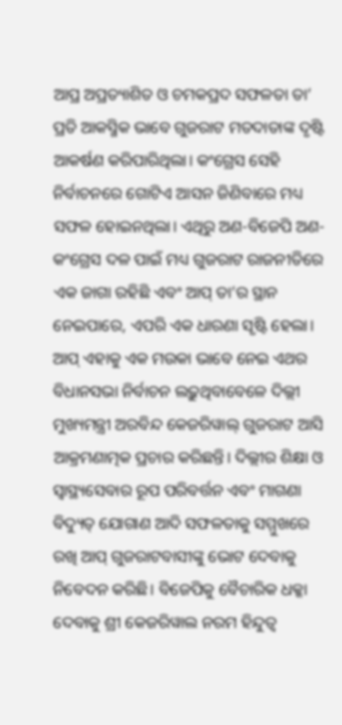ଆପ୍ର ଅପ୍ରତ୍ୟାଶିତ ଓ ଚମକପ୍ରଦ ସଫଳତା ତା’ ପ୍ରତି ଆକସ୍ମିକ ଭାବେ ଗୁଜରାଟ ମତଦାତାଙ୍କ ଦୃଷ୍ଟି ଆକର୍ଷଣ କରିପାରିଥିଲା। କଂଗ୍ରେସ ସେହି ନିର୍ବାଚନରେ ଗୋଟିଏ ଆସନ ଜିଣିବାରେ ମଧ୍ୟ ସଫଳ ହୋଇନଥିଲା। ଏଥିରୁ ଅଣ-ବିଜେପି ଅଣ-କଂଗ୍ରେସ ଦଳ ପାଇଁ ମଧ୍ୟ ଗୁଜରାଟ ରାଜନୀତିରେ ଏକ ଜାଗା ରହିଛି ଏବଂ ଆପ୍ ତା’ର ସ୍ଥାନ ନେଇପାରେ, ଏପରି ଏକ ଧାରଣା ସୃଷ୍ଟି ହେଲା। ଆପ୍ ଏହାକୁ ଏକ ମଉକା ଭାବେ ନେଇ ଏଥର ବିଧାନସଭା ନିର୍ବାଚନ ଲଢ଼ୁଥିବାବେଳେ ଦିଲ୍ଲୀ ମୁଖ୍ୟମନ୍ତ୍ରୀ ଅରବିନ୍ଦ କେଜରିୱାଲ୍ ଗୁଜରାଟ ଆସି ଆକ୍ରମଣାତ୍ମକ ପ୍ରଚାର କରିଛନ୍ତି। ଦିଲ୍ଲୀର ଶିକ୍ଷା ଓ ସ୍ବାସ୍ଥ୍ୟସେବାର ରୂପ ପରିବର୍ତ୍ତନ ଏବଂ ମାଗଣା ବିଦ୍ୟୁତ୍ ଯୋଗାଣ ଆଦି ସଫଳତାକୁ ସମ୍ମୁଖରେ ରଖି ଆପ୍ ଗୁଜରାଟବାସୀଙ୍କୁ ଭୋଟ ଦେବାକୁ ନିବେଦନ କରିଛି। ବିଜେପିକୁ ବୈଚାରିକ ଧକ୍କା ଦେବାକୁ ଶ୍ରୀ କେଜରିୱାଲ ନରମ ହିନ୍ଦୁତ୍ବ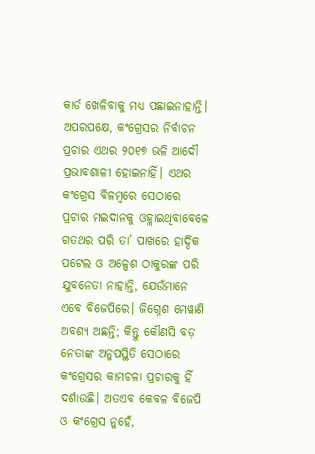କାର୍ଡ ଖେଳିବାକୁ ମଧ୍ୟ ପଛାଇନାହାନ୍ତି। ଅପରପକ୍ଷେ, କଂଗ୍ରେସର ନିର୍ବାଚନ ପ୍ରଚାର ଏଥର ୨୦୧୭ ଭଳି ଆଦୌ ପ୍ରଭାବଶାଳୀ ହୋଇନାହିଁ। ଏଥର କଂଗ୍ରେସ ବିଳମ୍ବରେ ସେଠାରେ ପ୍ରଚାର ମଇଦାନକୁ ଓହ୍ଲାଇଥିବାବେଳେ ଗତଥର ପରି ତା’ ପାଖରେ ହାର୍ଦ୍ଦିକ ପଟେଲ ଓ ଅଳ୍ପେଶ ଠାକୁରଙ୍କ ପରି ଯୁବନେତା ନାହାନ୍ତି, ଯେଉଁମାନେ ଏବେ ବିଜେପିରେ। ଜିଗ୍ନେଶ ମେୱାଣି ଅବଶ୍ୟ ଅଛନ୍ତି; କିନ୍ତୁ କୌଣସି ବଡ଼ ନେତାଙ୍କ ଅନୁପସ୍ଥିତି ସେଠାରେ କଂଗ୍ରେସର କାମଚଳା ପ୍ରଚାରକୁ ହିଁ ଦର୍ଶାଉଛି। ଅତଏବ କେବଳ ବିଜେପି ଓ କଂଗ୍ରେସ ନୁହେଁ,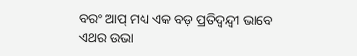ବରଂ ଆପ୍ ମଧ୍ୟ ଏକ ବଡ଼ ପ୍ରତିଦ୍ବନ୍ଦ୍ବୀ ଭାବେ ଏଥର ଉଭା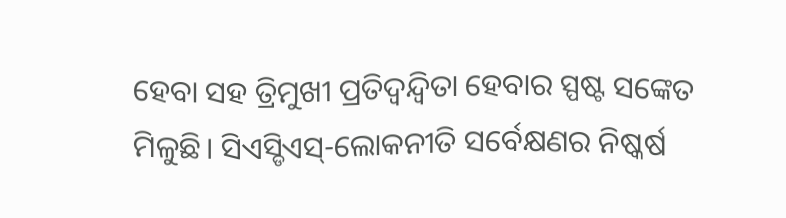ହେବା ସହ ତ୍ରିମୁଖୀ ପ୍ରତିଦ୍ବନ୍ଦ୍ବିତା ହେବାର ସ୍ପଷ୍ଟ ସଙ୍କେତ ମିଳୁଛି। ସିଏସ୍ଡିଏସ୍-ଲୋକନୀତି ସର୍ବେକ୍ଷଣର ନିଷ୍କର୍ଷ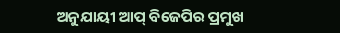ଅନୁଯାୟୀ ଆପ୍ ବିଜେପିର ପ୍ରମୁଖ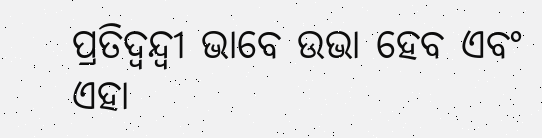ପ୍ରତିଦ୍ବନ୍ଦ୍ବୀ ଭାବେ ଉଭା ହେବ ଏବଂ ଏହା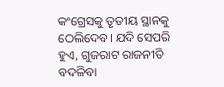କଂଗ୍ରେସକୁ ତୃତୀୟ ସ୍ଥାନକୁ ଠେଲିଦେବ। ଯଦି ସେପରି ହୁଏ, ଗୁଜରାଟ ରାଜନୀତି ବଦଳିବା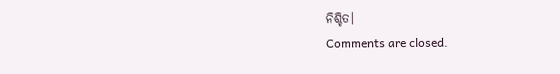ନିଶ୍ଚିତ।
Comments are closed.